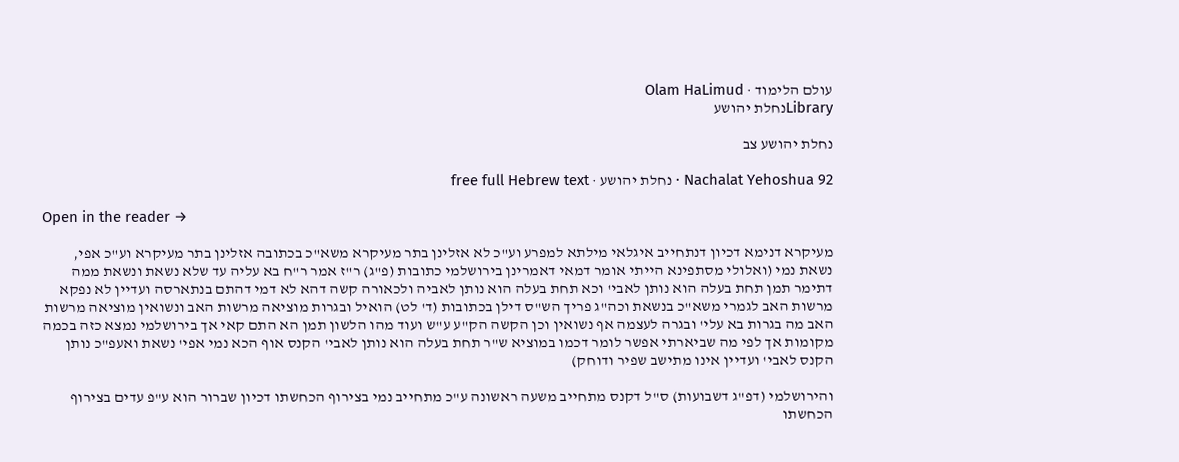עולם הלימוד · Olam HaLimud
Libraryנחלת יהושע

נחלת יהושע צב

Nachalat Yehoshua 92 · נחלת יהושע · free full Hebrew text

Open in the reader →

מעיקרא דנימא דכיון דנתחייב איגלאי מילתא למפרע וע"כ לא אזלינן בתר מעיקרא משא"כ בכתובה אזלינן בתר מעיקרא וע"כ אפי, נשאת נמי (ואלולי מסתפינא הייתי אומר דמאי דאמרינן בירושלמי כתובות (פ"ג) ר"ז אמר ר"ח בא עליה עד שלא נשאת ונשאת ממה דתימר תמן תחת בעלה הוא נותן לאבי' וכא תחת בעלה הוא נותן לאביה ולכאורה קשה דהא לא דמי דהתם בנתארסה ועדיין לא נפקא מרשות האב לגמרי משא"כ בנשאת וכה"ג פריך הש"ס דילן בכתובות (ד' לט) הואיל ובגרות מוציאה מרשות האב ונשואין מוציאה מרשות האב מה בגרות בא עלי' ובגרה לעצמה אף נשואין וכן הקשה הק"ע ע"ש ועוד מהו הלשון תמן הא התם קאי אך בירושלמי נמצא כזה בכמה מקומות אך לפי מה שביארתי אפשר לומר דכמו במוציא ש"ר תחת בעלה הוא נותן לאבי' הקנס אוף הכא נמי אפי' נשאת ואעפ"כ נותן הקנס לאבי' ועדיין אינו מתישב שפיר ודוחק)

והירושלמי (דפ"ג דשבועות) ס"ל דקנס מתחייב משעה ראשונה ע"כ מתחייב נמי בצירוף הכחשתו דכיון שברור הוא ע"פ עדים בצירוף הכחשתו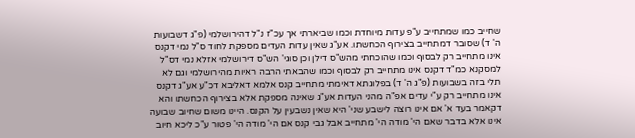שחייב כמו שמתחייב ע"פ עדות מיוחדת וכמו שביארתי אך עכ"ז נ"ל דהירושלמי (פ"ג דשבועות ה' ד) שסובר דמתחייב בצירוף הכחשתו. אע"ג שאין עדות העדים מספקת לחוד ס"ל נמי דקנס אינו מתחייב רק לבסוף וכמו שהוכחתי מהש"ס דילן וכן סוגי' הש"ס דירושלמי אזלא נמי דס"ל למסקנא כמ"ד דקנס אינו מתחייב רק לבסוף וכמו שהבאתי הרבה ראיות מהירושלמי וגם לא תלי בזה בשבועות (פ"ג ה' ד) בפלוגתא דאימתי מתחייב קנס אלמא דאליבא דכ"ע אע"ג דקנס אינו מתחייב רק ע"י עדים אפ"ה מהני העדות אע"ג שאינה מספקת אלא בצירוף הכחשתו והא דקאמר בעד א' אם אינו רוצה לישבע שני' היא שאין נשבעין על הקנס. היינו משום שחיוב שבועה אינו אלא בדבר שאם הי' מודה הי' מתחייב אבל גבי קנס אם הי' מודה הי' פטור ע"כ ליכא חיוב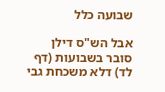שבועה כלל

אבל הש"ס דילן סובר בשבועות (דף לד) דלא משכחת גבי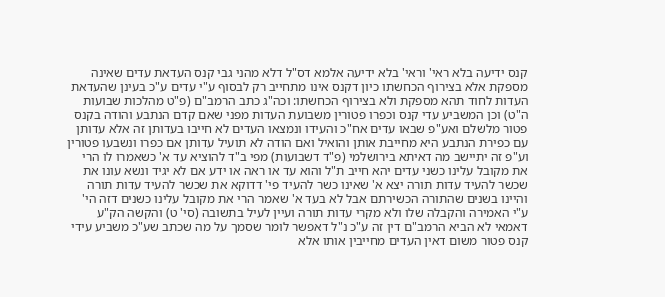קנס ידיעה בלא ראי' וראי' בלא ידיעה אלמא דס"ל דלא מהני גבי קנס העדאת עדים שאינה מספקת אלא בצירוף הכחשתו כיון דקנס אינו מתחייב רק לבסוף ע"י עדים ע"כ בעינן שהעדאת העדות לחוד תהא מספקת ולא בצירוף הכחשתו: וכה"ג כתב הרמב"ם (פ"ט מהלכות שבועות ה"ט) וכן המשביע עדי קנס וכפרו פטורין משבועת העדות מפני שאם קדם הנתבע והודה בקנס פטור מלשלם ואע"פ שבאו עדים אח"כ והעידו ונמצאו העדים לא חייבו בעדותן זה אלא עדותן עם כפירת הנתבע היא מחייבת אותן והואיל ואם הודה לא תועיל עדותן אם כפרו ונשבעו פטורין וע"פ זה יתיישב מה דאיתא בירושלמי (פ"ד דשבועות) מפי ב"ד להוציא עד א' כשאמרו לו הרי את מקובל עלינו כשני עדים יהא חייב ת"ל והוא עד או ראה או ידע אם לא יגיד ונשא עונו את שכשר להעיד עדות תורה יצא א' שאינו כשר להעיד פי' דדוקא את שכשר להעיד עדות תורה והיינו בשנים שהתורה הכשירתם אבל לא בעד א' שאמר הרי את מקובל עלינו כשנים דזה הי' ע"י האמירה והקבלה שלו ולא מקרי עדות תורה ועיין לעיל בתשובה (סי' ט) והקשה הק"ע דאמאי לא הביא הרמב"ם דין זה ע"כ נ"ל דאפשר לומר שסמך על מה שכתב שע"כ משביע עידי קנס פטור משום דאין העדים מחייבין אותו אלא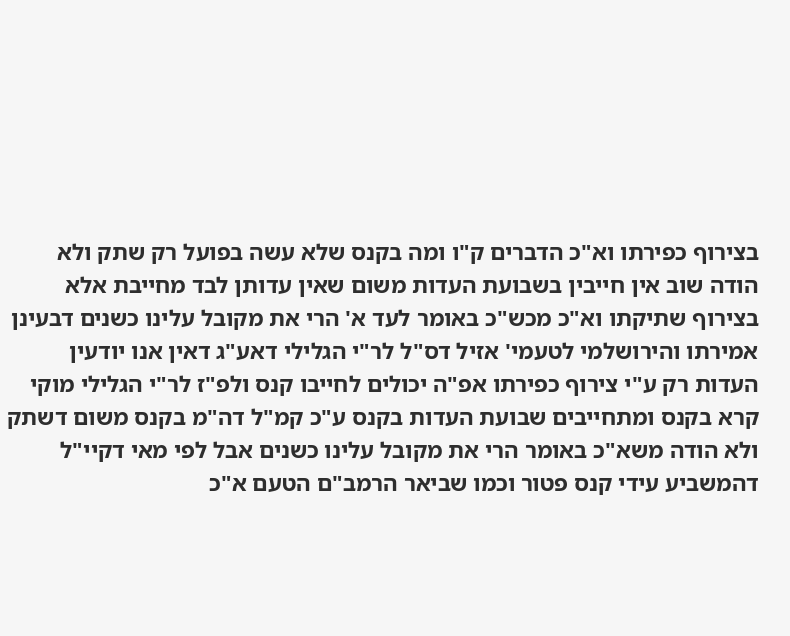בצירוף כפירתו וא"כ הדברים ק"ו ומה בקנס שלא עשה בפועל רק שתק ולא הודה שוב אין חייבין בשבועת העדות משום שאין עדותן לבד מחייבת אלא בצירוף שתיקתו וא"כ מכש"כ באומר לעד א' הרי את מקובל עלינו כשנים דבעינן אמירתו והירושלמי לטעמי' אזיל דס"ל לר"י הגלילי דאע"ג דאין אנו יודעין העדות רק ע"י צירוף כפירתו אפ"ה יכולים לחייבו קנס ולפ"ז לר"י הגלילי מוקי קרא בקנס ומתחייבים שבועת העדות בקנס ע"כ קמ"ל דה"מ בקנס משום דשתק ולא הודה משא"כ באומר הרי את מקובל עלינו כשנים אבל לפי מאי דקיי"ל דהמשביע עידי קנס פטור וכמו שביאר הרמב"ם הטעם א"כ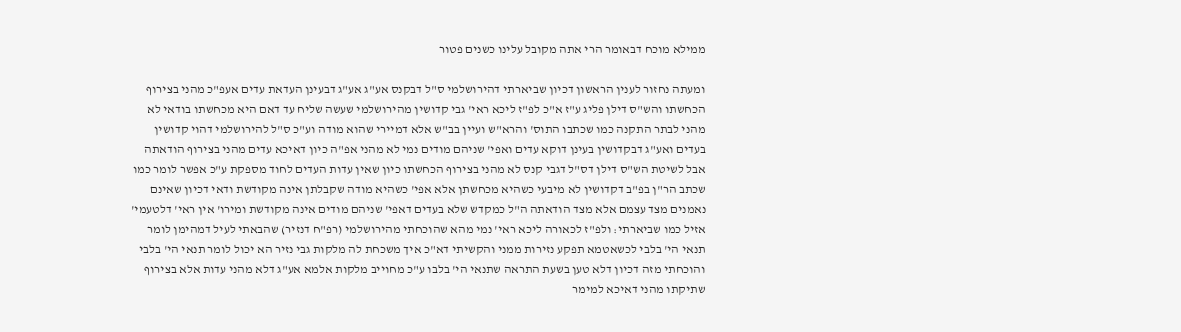ממילא מוכח דבאומר הרי אתה מקובל עלינו כשנים פטור

ומעתה נחזור לענין הראשון דכיון שביארתי דהירושלמי ס"ל דבקנס אע"ג אע"ג דבעינן העדאת עדים אעפ"כ מהני בצירוף הכחשתו והש"ס דילן פליג ע"ז א"כ לפ"ז ליכא ראי' גבי קדושין מהירושלמי שעשה שליח עד דאם היא מכחשתו בודאי לא מהני לבתר התקנה כמו שכתבו התוס' והרא"ש ועיין בב"ש אלא דמיירי שהוא מודה וע"כ ס"ל להירושלמי דהוי קדושין בעדים ואע"ג דבקדושין בעינן דוקא עדים ואפי' שניהם מודים נמי לא מהני אפ"ה כיון דאיכא עדים מהני בצירוף הודאתה אבל לשיטת הש"ס דילן דס"ל דגבי קנס לא מהני בצירוף הכחשתו כיון שאין עדות העדים לחוד מספקת ע"כ אפשר לומר כמו שכתב הר"ן בפ"ב דקדושין לא מיבעי כשהיא מכחשתן אלא אפי' כשהיא מודה שקבלתן אינה מקודשת ודאי דכיון שאינם נאמנים מצד עצמם אלא מצד הודאתה ה"ל כמקדש שלא בעדים דאפי' שניהם מודים אינה מקודשת ומירו' אין ראי' דלטעמי' אזיל כמו שביארתי: ולפ"ז לכאורה ליכא ראי' נמי מהא שהוכחתי מהירושלמי (רפ"ח דנזיר) שהבאתי לעיל דמהימן לומר תנאי הי' בלבי לכשאטמא תפקע נזירות ממני והקשיתי דא"כ איך משכחת לה מלקות גבי נזיר הא יכול לומר תנאי הי' בלבי והוכחתי מזה דכיון דלא טען בשעת התראה שתנאי הי' בלבו ע"כ מחוייב מלקות אלמא אע"ג דלא מהני עדות אלא בצירוף שתיקתו מהני דאיכא למימר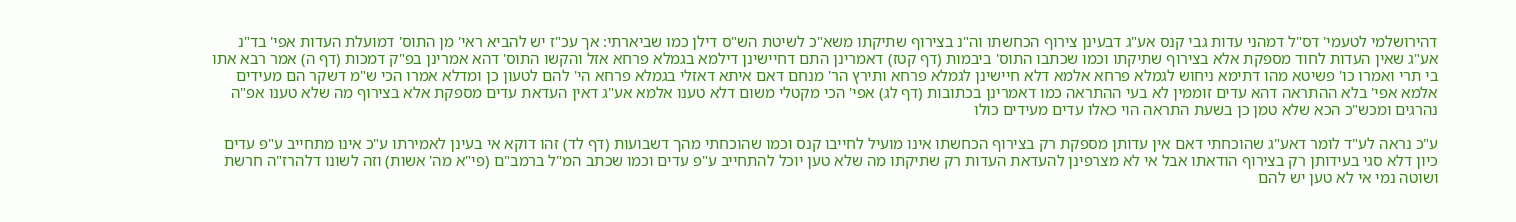דהירושלמי לטעמי' דס"ל דמהני עדות גבי קנס אע"ג דבעינן צירוף הכחשתו וה"נ בצירוף שתיקתו משא"כ לשיטת הש"ס דילן כמו שביארתי: אך עכ"ז יש להביא ראי' מן התוס' דמועלת העדות אפי' בד"נ אע"ג שאין העדות לחוד מספקת אלא בצירוף שתיקתו וכמו שכתבו התוס' ביבמות (דף קטז) דאמרינן התם דחיישינן דילמא בגמלא פרחא אזל והקשו התוס' דהא אמרינן בפ"ק דמכות (דף ה) אמר רבא אתו בי תרי ואמרו כו' פשיטא מהו דתימא ניחוש לגמלא פרחא אלמא דלא חיישינן לגמלא פרחא ותירץ הר' מנחם דאם איתא דאזלי בגמלא פרחא הי' להם לטעון כן ומדלא אמרו הכי ש"מ דשקר הם מעידים אלמא אפי' בלא ההתראה דהא עדים זוממין לא בעי ההתראה כמו דאמרינן בכתובות (דף לג) אפי' הכי מקטלי משום דלא טענו אלמא אע"ג דאין העדאת עדים מספקת אלא בצירוף מה שלא טענו אפ"ה נהרגים ומכש"כ הכא שלא טמן כן בשעת התראה הוי כאלו עדים מעידים כולו

ע"כ נראה לע"ד לומר דאע"ג שהוכחתי דאם אין עדותן מספקת רק בצירוף הכחשתו אינו מועיל לחייבו קנס וכמו שהוכחתי מהך דשבועות (דף לד) זהו דוקא אי בעינן לאמירתו ע"כ אינו מתחייב ע"פ עדים כיון דלא סגי בעידותן רק בצירוף הודאתו אבל אי לא מצרפינן להעדאת העדות רק שתיקתו מה שלא טען יוכל להתחייב ע"פ עדים וכמו שכתב המ"ל ברמב"ם (פי"א מה' אשות) וזה לשונו דלהרז"ה חרשת ושוטה נמי אי לא טען יש להם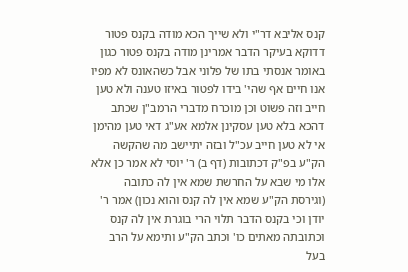קנס אליבא דר"י ולא שייך הכא מודה בקנס פטור דדוקא בעיקר הדבר אמרינן מודה בקנס פטור כגון באומר אנסתי בתו של פלוני אבל כשהאונס לא מפיו אנו חיים אף שהי' בידו לפטור באיזו טענה ולא טען חייב וזה פשוט וכן מוכרח מדברי הרמב"ן שכתב דהכא בלא טען עסקינן אלמא אע"ג דאי טען מהימן אי לא טען חייב עכ"ל ובזה יתיישב מה שהקשה הק"ע בפ"ק דכתובות (דף ב) ר' יוסי לא אמר כן אלא אלו מי שבא על החרשת שמא אין לה כתובה (וגירסת הק"ע שמא אין לה קנס והוא נכון) אמר ר' יודן וכי בקנס הדבר תלוי הרי בוגרת אין לה קנס וכתובתה מאתים כו' וכתב הק"ע ותימא על הרב בעל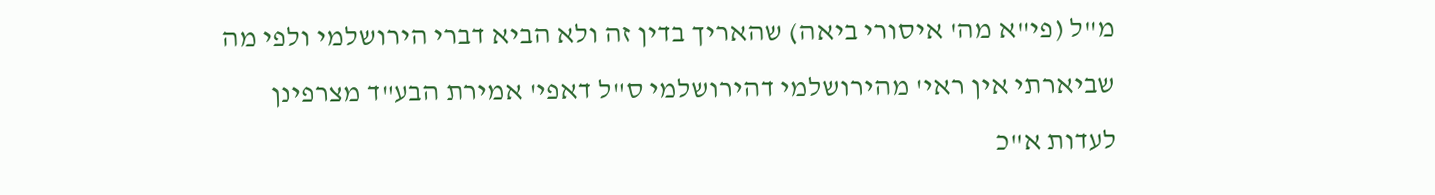מ"ל (פי"א מה' איסורי ביאה) שהאריך בדין זה ולא הביא דברי הירושלמי ולפי מה שביארתי אין ראי' מהירושלמי דהירושלמי ס"ל דאפי' אמירת הבע"ד מצרפינן לעדות א"כ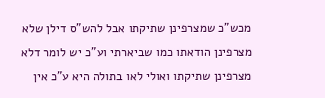מכש"כ שמצרפינן שתיקתו אבל להש"ס דילן שלא מצרפינן הודאתו כמו שביארתי וע"כ יש לומר דלא מצרפינן שתיקתו ואולי לאו בתולה היא ע"כ אין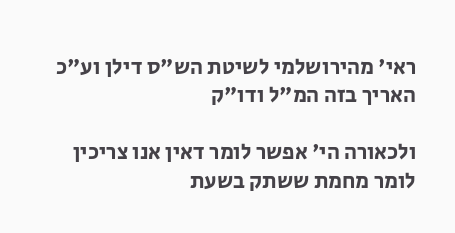ראי' מהירושלמי לשיטת הש"ס דילן וע"כ האריך בזה המ"ל ודו"ק

ולכאורה הי' אפשר לומר דאין אנו צריכין לומר מחמת ששתק בשעת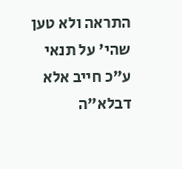התראה ולא טען שהי' על תנאי ע"כ חייב אלא דבלא"ה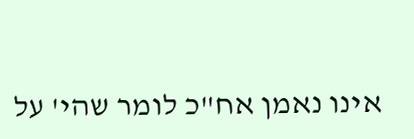אינו נאמן אח"כ לומר שהי' על